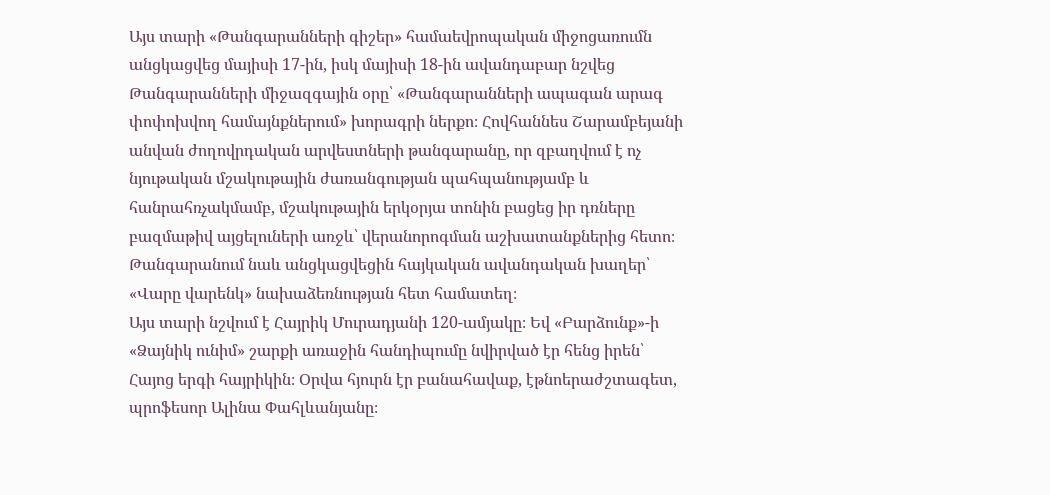Այս տարի «Թանգարանների գիշեր» համաեվրոպական միջոցառումն անցկացվեց մայիսի 17-ին, իսկ մայիսի 18-ին ավանդաբար նշվեց Թանգարանների միջազգային օրը՝ «Թանգարանների ապագան արագ փոփոխվող համայնքներում» խորագրի ներքո։ Հովհաննես Շարամբեյանի անվան ժողովրդական արվեստների թանգարանը, որ զբաղվում է ոչ նյութական մշակութային ժառանգության պահպանությամբ և հանրահռչակմամբ, մշակութային երկօրյա տոնին բացեց իր դռները բազմաթիվ այցելուների առջև՝ վերանորոգման աշխատանքներից հետո։ Թանգարանում նաև անցկացվեցին հայկական ավանդական խաղեր՝ «Վարը վարենկ» նախաձեռնության հետ համատեղ։
Այս տարի նշվում է Հայրիկ Մուրադյանի 120-ամյակը։ Եվ «Բարձունք»-ի «Ձայնիկ ունիմ» շարքի առաջին հանդիպումը նվիրված էր հենց իրեն՝ Հայոց երգի հայրիկին։ Օրվա հյուրն էր բանահավաք, էթնոերաժշտագետ, պրոֆեսոր Ալինա Փահլևանյանը։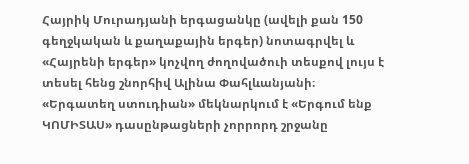Հայրիկ Մուրադյանի երգացանկը (ավելի քան 150 գեղջկական և քաղաքային երգեր) նոտագրվել և «Հայրենի երգեր» կոչվող ժողովածուի տեսքով լույս է տեսել հենց շնորհիվ Ալինա Փահլևանյանի։
«Երգատեղ ստուդիան» մեկնարկում է «Երգում ենք ԿՈՄԻՏԱՍ» դասընթացների չորրորդ շրջանը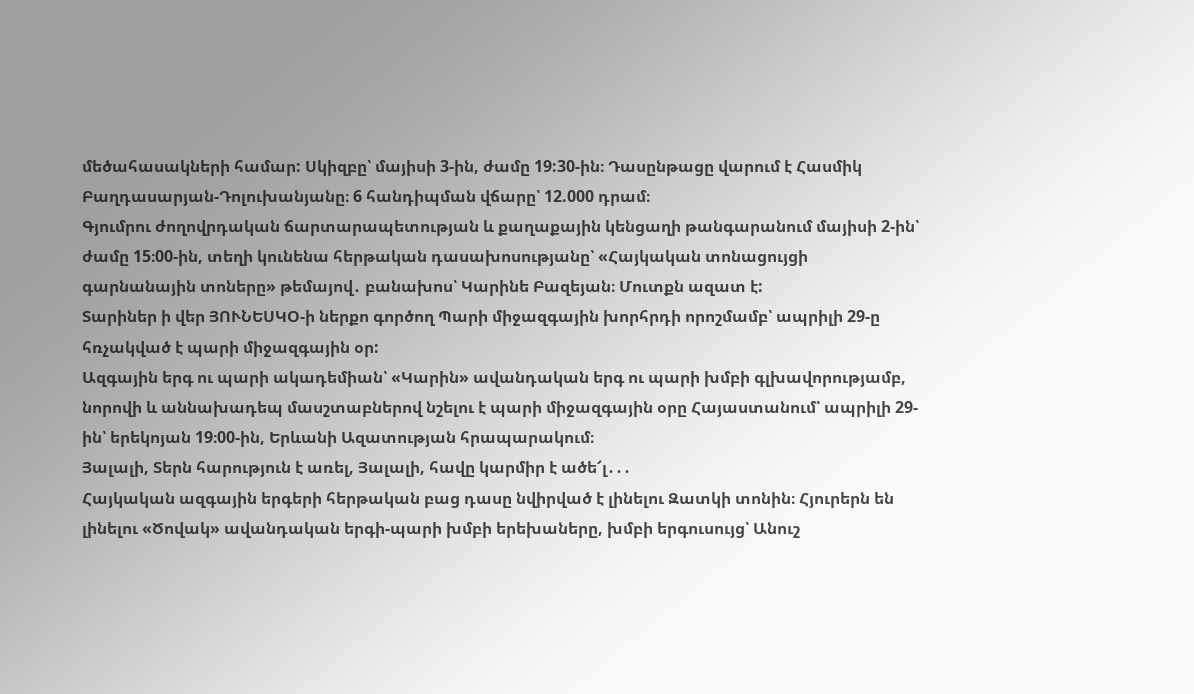մեծահասակների համար: Սկիզբը՝ մայիսի 3-ին, ժամը 19:30-ին։ Դասընթացը վարում է Հասմիկ Բաղդասարյան-Դոլուխանյանը։ 6 հանդիպման վճարը՝ 12.000 դրամ։
Գյումրու ժողովրդական ճարտարապետության և քաղաքային կենցաղի թանգարանում մայիսի 2-ին՝ ժամը 15։00-ին, տեղի կունենա հերթական դասախոսությանը՝ «Հայկական տոնացույցի գարնանային տոները» թեմայով․ բանախոս՝ Կարինե Բազեյան։ Մուտքն ազատ է:
Տարիներ ի վեր ՅՈՒՆԵՍԿՕ-ի ներքո գործող Պարի միջազգային խորհրդի որոշմամբ՝ ապրիլի 29-ը հռչակված է պարի միջազգային օր:
Ազգային երգ ու պարի ակադեմիան՝ «Կարին» ավանդական երգ ու պարի խմբի գլխավորությամբ, նորովի և աննախադեպ մասշտաբներով նշելու է պարի միջազգային օրը Հայաստանում՝ ապրիլի 29-ին՝ երեկոյան 19։00-ին, Երևանի Ազատության հրապարակում։
Յալալի, Տերն հարություն է առել, Յալալի, հավը կարմիր է ածե՜լ․․․
Հայկական ազգային երգերի հերթական բաց դասը նվիրված է լինելու Զատկի տոնին։ Հյուրերն են լինելու «Ծովակ» ավանդական երգի-պարի խմբի երեխաները, խմբի երգուսույց՝ Անուշ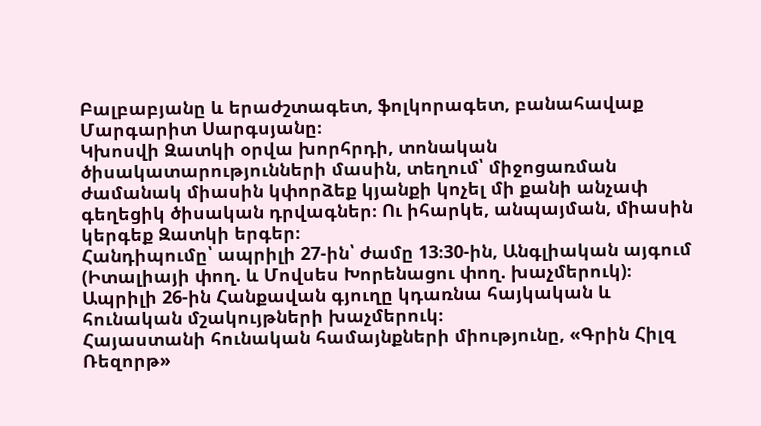Բալբաբյանը և երաժշտագետ, ֆոլկորագետ, բանահավաք Մարգարիտ Սարգսյանը։
Կխոսվի Զատկի օրվա խորհրդի, տոնական ծիսակատարությունների մասին, տեղում՝ միջոցառման ժամանակ միասին կփորձեք կյանքի կոչել մի քանի անչափ գեղեցիկ ծիսական դրվագներ։ Ու իհարկե, անպայման, միասին կերգեք Զատկի երգեր։
Հանդիպումը՝ ապրիլի 27-ին՝ ժամը 13։30-ին, Անգլիական այգում (Իտալիայի փող. և Մովսես Խորենացու փող. խաչմերուկ)։
Ապրիլի 26-ին Հանքավան գյուղը կդառնա հայկական և հունական մշակույթների խաչմերուկ։
Հայաստանի հունական համայնքների միությունը, «Գրին Հիլզ Ռեզորթ»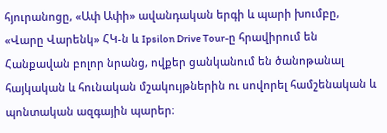հյուրանոցը, «Ափ Ափի» ավանդական երգի և պարի խումբը, «Վարը Վարենկ» ՀԿ-ն և Ipsilon Drive Tour-ը հրավիրում են Հանքավան բոլոր նրանց, ովքեր ցանկանում են ծանոթանալ հայկական և հունական մշակույթներին ու սովորել համշենական և պոնտական ազգային պարեր։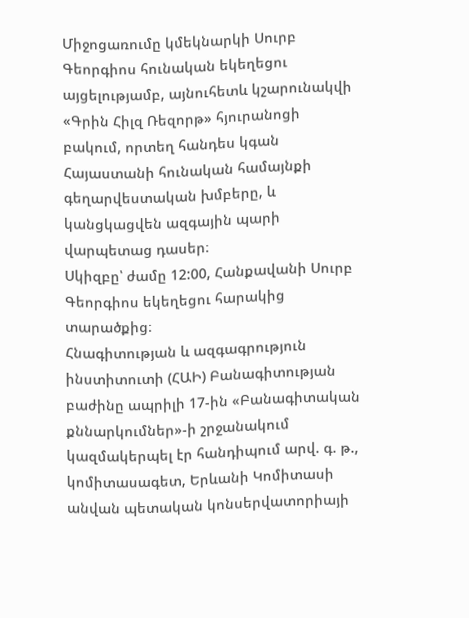Միջոցառումը կմեկնարկի Սուրբ Գեորգիոս հունական եկեղեցու այցելությամբ, այնուհետև կշարունակվի «Գրին Հիլզ Ռեզորթ» հյուրանոցի բակում, որտեղ հանդես կգան Հայաստանի հունական համայնքի գեղարվեստական խմբերը, և կանցկացվեն ազգային պարի վարպետաց դասեր։
Սկիզբը՝ ժամը 12:00, Հանքավանի Սուրբ Գեորգիոս եկեղեցու հարակից տարածքից։
Հնագիտության և ազգագրություն ինստիտուտի (ՀԱԻ) Բանագիտության բաժինը ապրիլի 17-ին «Բանագիտական քննարկումներ»-ի շրջանակում կազմակերպել էր հանդիպում արվ. գ. թ., կոմիտասագետ, Երևանի Կոմիտասի անվան պետական կոնսերվատորիայի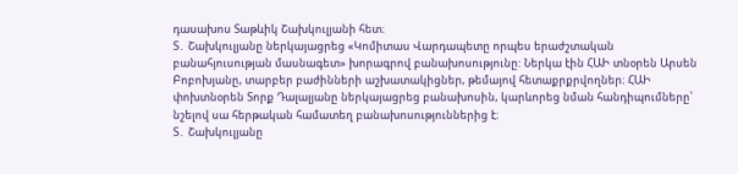դասախոս Տաթևիկ Շախկուլյանի հետ։
Տ․ Շախկուլյանը ներկայացրեց «Կոմիտաս Վարդապետը որպես երաժշտական բանահյուսության մասնագետ» խորագրով բանախոսությունը: Ներկա էին ՀԱԻ տնօրեն Արսեն Բոբոխյանը, տարբեր բաժինների աշխատակիցներ, թեմայով հետաքրքրվողներ։ ՀԱԻ փոխտնօրեն Տորք Դալալյանը ներկայացրեց բանախոսին, կարևորեց նման հանդիպումները՝ նշելով սա հերթական համատեղ բանախոսություններից է։
Տ․ Շախկուլյանը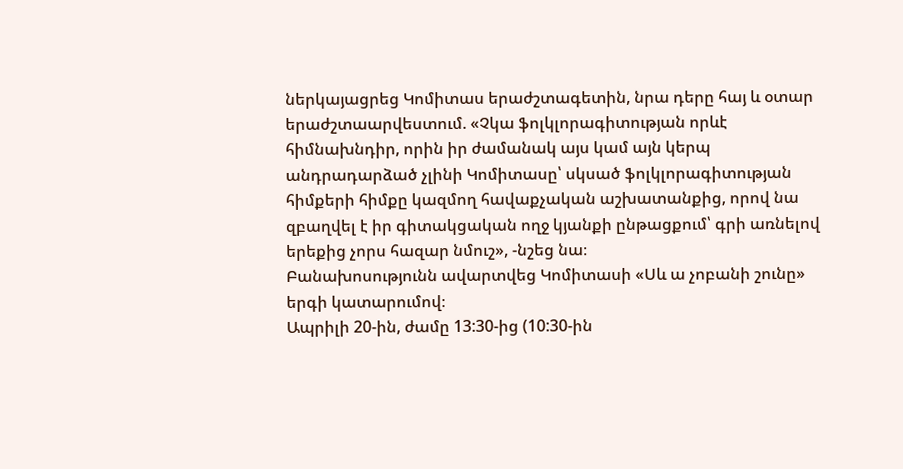ներկայացրեց Կոմիտաս երաժշտագետին, նրա դերը հայ և օտար երաժշտաարվեստում. «Չկա ֆոլկլորագիտության որևէ հիմնախնդիր, որին իր ժամանակ այս կամ այն կերպ անդրադարձած չլինի Կոմիտասը՝ սկսած ֆոլկլորագիտության հիմքերի հիմքը կազմող հավաքչական աշխատանքից, որով նա զբաղվել է իր գիտակցական ողջ կյանքի ընթացքում՝ գրի առնելով երեքից չորս հազար նմուշ», -նշեց նա։
Բանախոսությունն ավարտվեց Կոմիտասի «Սև ա չոբանի շունը» երգի կատարումով։
Ապրիլի 20-ին, ժամը 13:30-ից (10:30-ին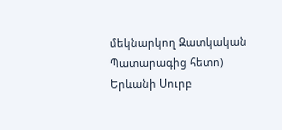մեկնարկող Զատկական Պատարագից հետո) Երևանի Սուրբ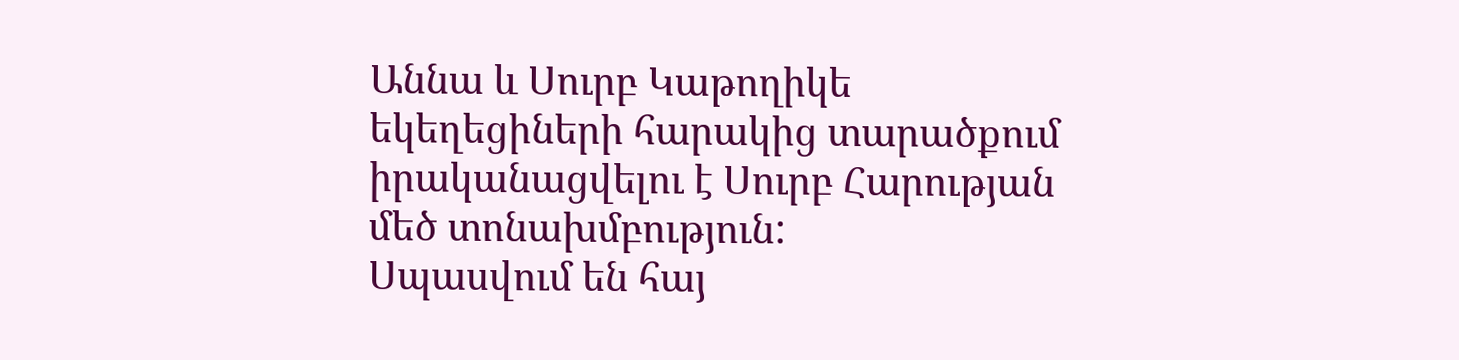Աննա և Սուրբ Կաթողիկե եկեղեցիների հարակից տարածքում իրականացվելու է Սուրբ Հարության մեծ տոնախմբություն:
Սպասվում են հայ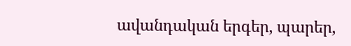ավանդական երգեր, պարեր,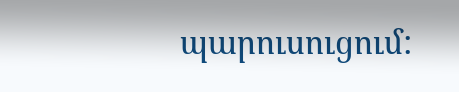պարուսուցում: